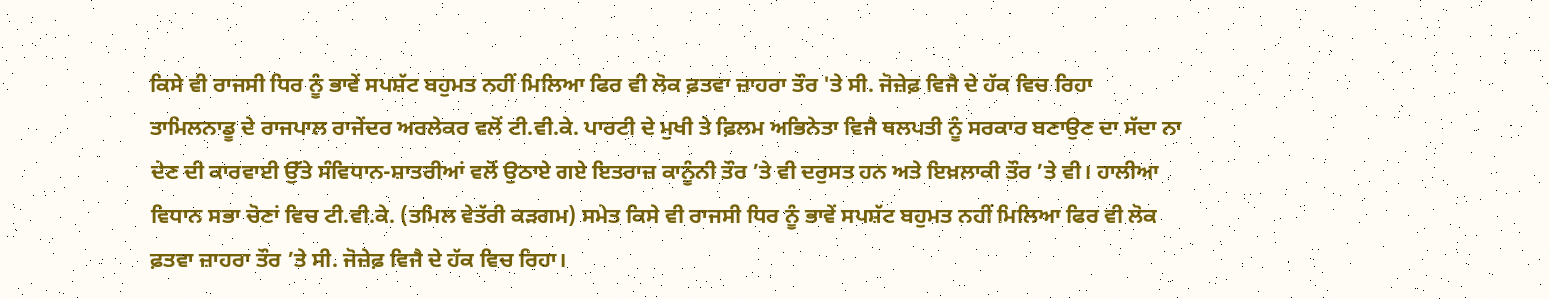ਕਿਸੇ ਵੀ ਰਾਜਸੀ ਧਿਰ ਨੂੰ ਭਾਵੇਂ ਸਪਸ਼ੱਟ ਬਹੁਮਤ ਨਹੀਂ ਮਿਲਿਆ ਫਿਰ ਵੀ ਲੋਕ ਫ਼ਤਵਾ ਜ਼ਾਹਰਾ ਤੌਰ 'ਤੇ ਸੀ. ਜੋਜ਼ੇਫ਼ ਵਿਜੈ ਦੇ ਹੱਕ ਵਿਚ ਰਿਹਾ
ਤਾਮਿਲਨਾਡੂ ਦੇ ਰਾਜਪਾਲ ਰਾਜੇਂਦਰ ਅਰਲੇਕਰ ਵਲੋਂ ਟੀ.ਵੀ.ਕੇ. ਪਾਰਟੀ ਦੇ ਮੁਖੀ ਤੇ ਫ਼ਿਲਮ ਅਭਿਨੇਤਾ ਵਿਜੈ ਥਲਪਤੀ ਨੂੰ ਸਰਕਾਰ ਬਣਾਉਣ ਦਾ ਸੱਦਾ ਨਾ ਦੇਣ ਦੀ ਕਾਰਵਾਈ ਉੱਤੇ ਸੰਵਿਧਾਨ-ਸ਼ਾਤਰੀਆਂ ਵਲੋਂ ਉਠਾਏ ਗਏ ਇਤਰਾਜ਼ ਕਾਨੂੰਨੀ ਤੌਰ ’ਤੇ ਵੀ ਦਰੁਸਤ ਹਨ ਅਤੇ ਇਖ਼ਲਾਕੀ ਤੌਰ ’ਤੇ ਵੀ। ਹਾਲੀਆ ਵਿਧਾਨ ਸਭਾ ਚੋਣਾਂ ਵਿਚ ਟੀ.ਵੀ.ਕੇ. (ਤਮਿਲ ਵੇਤੱਰੀ ਕੜਗਮ) ਸਮੇਤ ਕਿਸੇ ਵੀ ਰਾਜਸੀ ਧਿਰ ਨੂੰ ਭਾਵੇਂ ਸਪਸ਼ੱਟ ਬਹੁਮਤ ਨਹੀਂ ਮਿਲਿਆ ਫਿਰ ਵੀ ਲੋਕ ਫ਼ਤਵਾ ਜ਼ਾਹਰਾ ਤੌਰ ’ਤੇ ਸੀ. ਜੋਜ਼ੇਫ਼ ਵਿਜੈ ਦੇ ਹੱਕ ਵਿਚ ਰਿਹਾ।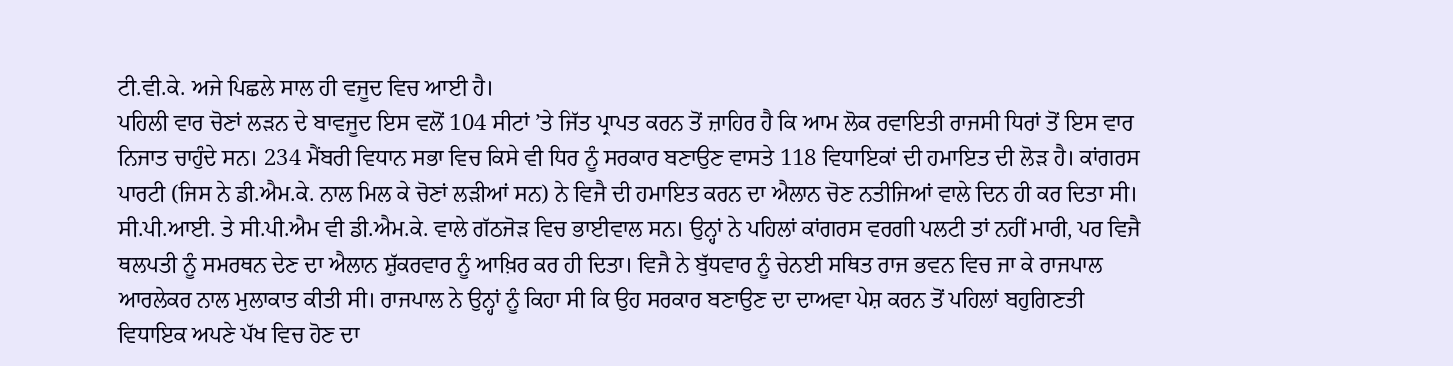ਟੀ.ਵੀ.ਕੇ. ਅਜੇ ਪਿਛਲੇ ਸਾਲ ਹੀ ਵਜੂਦ ਵਿਚ ਆਈ ਹੈ।
ਪਹਿਲੀ ਵਾਰ ਚੋਣਾਂ ਲੜਨ ਦੇ ਬਾਵਜੂਦ ਇਸ ਵਲੋਂ 104 ਸੀਟਾਂ ’ਤੇ ਜਿੱਤ ਪ੍ਰਾਪਤ ਕਰਨ ਤੋਂ ਜ਼ਾਹਿਰ ਹੈ ਕਿ ਆਮ ਲੋਕ ਰਵਾਇਤੀ ਰਾਜਸੀ ਧਿਰਾਂ ਤੋਂ ਇਸ ਵਾਰ ਨਿਜਾਤ ਚਾਹੁੰਦੇ ਸਨ। 234 ਮੈਂਬਰੀ ਵਿਧਾਨ ਸਭਾ ਵਿਚ ਕਿਸੇ ਵੀ ਧਿਰ ਨੂੰ ਸਰਕਾਰ ਬਣਾਉਣ ਵਾਸਤੇ 118 ਵਿਧਾਇਕਾਂ ਦੀ ਹਮਾਇਤ ਦੀ ਲੋੜ ਹੈ। ਕਾਂਗਰਸ ਪਾਰਟੀ (ਜਿਸ ਨੇ ਡੀ.ਐਮ.ਕੇ. ਨਾਲ ਮਿਲ ਕੇ ਚੋਣਾਂ ਲੜੀਆਂ ਸਨ) ਨੇ ਵਿਜੈ ਦੀ ਹਮਾਇਤ ਕਰਨ ਦਾ ਐਲਾਨ ਚੋਣ ਨਤੀਜਿਆਂ ਵਾਲੇ ਦਿਨ ਹੀ ਕਰ ਦਿਤਾ ਸੀ।
ਸੀ.ਪੀ.ਆਈ. ਤੇ ਸੀ.ਪੀ.ਐਮ ਵੀ ਡੀ.ਐਮ.ਕੇ. ਵਾਲੇ ਗੱਠਜੋੜ ਵਿਚ ਭਾਈਵਾਲ ਸਨ। ਉਨ੍ਹਾਂ ਨੇ ਪਹਿਲਾਂ ਕਾਂਗਰਸ ਵਰਗੀ ਪਲਟੀ ਤਾਂ ਨਹੀਂ ਮਾਰੀ, ਪਰ ਵਿਜੈ ਥਲਪਤੀ ਨੂੰ ਸਮਰਥਨ ਦੇਣ ਦਾ ਐਲਾਨ ਸ਼ੁੱਕਰਵਾਰ ਨੂੰ ਆਖ਼ਿਰ ਕਰ ਹੀ ਦਿਤਾ। ਵਿਜੈ ਨੇ ਬੁੱਧਵਾਰ ਨੂੰ ਚੇਨਈ ਸਥਿਤ ਰਾਜ ਭਵਨ ਵਿਚ ਜਾ ਕੇ ਰਾਜਪਾਲ ਆਰਲੇਕਰ ਨਾਲ ਮੁਲਾਕਾਤ ਕੀਤੀ ਸੀ। ਰਾਜਪਾਲ ਨੇ ਉਨ੍ਹਾਂ ਨੂੰ ਕਿਹਾ ਸੀ ਕਿ ਉਹ ਸਰਕਾਰ ਬਣਾਉਣ ਦਾ ਦਾਅਵਾ ਪੇਸ਼ ਕਰਨ ਤੋਂ ਪਹਿਲਾਂ ਬਹੁਗਿਣਤੀ ਵਿਧਾਇਕ ਅਪਣੇ ਪੱਖ ਵਿਚ ਹੋਣ ਦਾ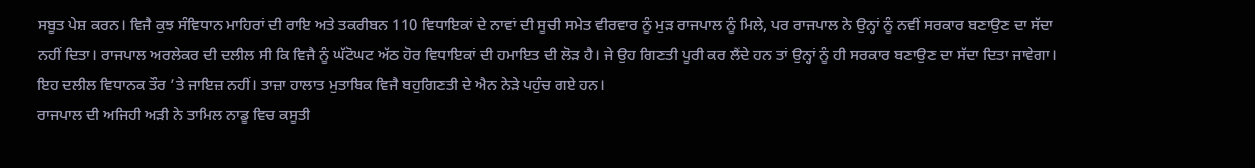ਸਬੂਤ ਪੇਸ਼ ਕਰਨ। ਵਿਜੈ ਕੁਝ ਸੰਵਿਧਾਨ ਮਾਹਿਰਾਂ ਦੀ ਰਾਇ ਅਤੇ ਤਕਰੀਬਨ 110 ਵਿਧਾਇਕਾਂ ਦੇ ਨਾਵਾਂ ਦੀ ਸੂਚੀ ਸਮੇਤ ਵੀਰਵਾਰ ਨੂੰ ਮੁੜ ਰਾਜਪਾਲ ਨੂੰ ਮਿਲੇ, ਪਰ ਰਾਜਪਾਲ ਨੇ ਉਨ੍ਹਾਂ ਨੂੰ ਨਵੀਂ ਸਰਕਾਰ ਬਣਾਉਣ ਦਾ ਸੱਦਾ ਨਹੀਂ ਦਿਤਾ। ਰਾਜਪਾਲ ਅਰਲੇਕਰ ਦੀ ਦਲੀਲ ਸੀ ਕਿ ਵਿਜੈ ਨੂੰ ਘੱਟੋਘਟ ਅੱਠ ਹੋਰ ਵਿਧਾਇਕਾਂ ਦੀ ਹਮਾਇਤ ਦੀ ਲੋੜ ਹੈ। ਜੇ ਉਹ ਗਿਣਤੀ ਪੂਰੀ ਕਰ ਲੈਂਦੇ ਹਨ ਤਾਂ ਉਨ੍ਹਾਂ ਨੂੰ ਹੀ ਸਰਕਾਰ ਬਣਾਉਣ ਦਾ ਸੱਦਾ ਦਿਤਾ ਜਾਵੇਗਾ। ਇਹ ਦਲੀਲ ਵਿਧਾਨਕ ਤੌਰ ’ਤੇ ਜਾਇਜ਼ ਨਹੀਂ। ਤਾਜ਼ਾ ਹਾਲਾਤ ਮੁਤਾਬਿਕ ਵਿਜੈ ਬਹੁਗਿਣਤੀ ਦੇ ਐਨ ਨੇੜੇ ਪਹੁੰਚ ਗਏ ਹਨ।
ਰਾਜਪਾਲ ਦੀ ਅਜਿਹੀ ਅੜੀ ਨੇ ਤਾਮਿਲ ਨਾਡੂ ਵਿਚ ਕਸੂਤੀ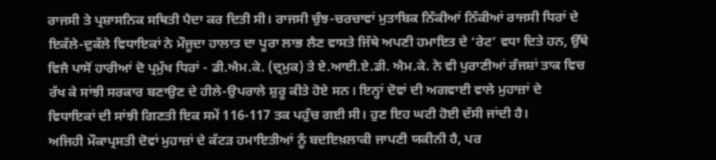ਰਾਜਸੀ ਤੇ ਪ੍ਰਸ਼ਾਸਨਿਕ ਸਥਿਤੀ ਪੈਦਾ ਕਰ ਦਿਤੀ ਸੀ। ਰਾਜਸੀ ਚੁੰਝ-ਚਰਚਾਵਾਂ ਮੁਤਾਬਿਕ ਨਿੱਕੀਆਂ ਨਿੱਕੀਆਂ ਰਾਜਸੀ ਧਿਰਾਂ ਦੇ ਇਕੱਲੇ-ਦੁਕੱਲੇ ਵਿਧਾਇਕਾਂ ਨੇ ਮੌਜੂਦਾ ਹਾਲਾਤ ਦਾ ਪੂਰਾ ਲਾਭ ਲੈਣ ਵਾਸਤੇ ਜਿੱਥੇ ਅਪਣੀ ਹਮਾਇਤ ਦੇ ‘ਰੇਟ’ ਵਧਾ ਦਿਤੇ ਹਨ, ਉੱਥੇ ਵਿਜੈ ਪਾਸੋਂ ਹਾਰੀਆਂ ਦੋ ਪ੍ਰਮੁੱਖ ਧਿਰਾਂ - ਡੀ.ਐਮ.ਕੇ. (ਦ੍ਰਮੁਕ) ਤੇ ਏ.ਆਈ.ਏ.ਡੀ. ਐਮ.ਕੇ. ਨੇ ਵੀ ਪੁਰਾਣੀਆਂ ਰੰਜਸ਼ਾਂ ਤਾਕ ਵਿਚ ਰੱਖ ਕੇ ਸਾਂਝੀ ਸਰਕਾਰ ਬਣਾਉਣ ਦੇ ਹੀਲੇ-ਉਪਰਾਲੇ ਸ਼ੁਰੂ ਕੀਤੇ ਹੋਏ ਸਨ। ਇਨ੍ਹਾਂ ਦੋਵਾਂ ਦੀ ਅਗਵਾਈ ਵਾਲੇ ਮੁਹਾਜ਼ਾਂ ਦੇ ਵਿਧਾਇਕਾਂ ਦੀ ਸਾਂਝੀ ਗਿਣਤੀ ਇਕ ਸਮੇਂ 116-117 ਤਕ ਪਹੁੰਚ ਗਈ ਸੀ। ਹੁਣ ਇਹ ਘਟੀ ਹੋਈ ਦੱਸੀ ਜਾਂਦੀ ਹੈ।
ਅਜਿਹੀ ਮੌਕਾਪ੍ਰਸਤੀ ਦੋਵਾਂ ਮੁਹਾਜ਼ਾਂ ਦੇ ਕੱਟੜ ਹਮਾਇਤੀਆਂ ਨੂੰ ਬਦਇਖ਼ਲਾਕੀ ਜਾਪਣੀ ਯਕੀਨੀ ਹੈ, ਪਰ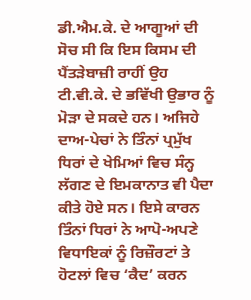ਡੀ.ਐਮ.ਕੇ. ਦੇ ਆਗੂਆਂ ਦੀ ਸੋਚ ਸੀ ਕਿ ਇਸ ਕਿਸਮ ਦੀ ਪੈਂਤੜੇਬਾਜ਼ੀ ਰਾਹੀਂ ਉਹ ਟੀ.ਵੀ.ਕੇ. ਦੇ ਭਵਿੱਖੀ ਉਭਾਰ ਨੂੰ ਮੋੜਾ ਦੇ ਸਕਦੇ ਹਨ। ਅਜਿਹੇ ਦਾਅ-ਪੇਚਾਂ ਨੇ ਤਿੰਨਾਂ ਪ੍ਰਮੁੱਖ ਧਿਰਾਂ ਦੇ ਖੇਮਿਆਂ ਵਿਚ ਸੰਨ੍ਹ ਲੱਗਣ ਦੇ ਇਮਕਾਨਾਤ ਵੀ ਪੈਦਾ ਕੀਤੇ ਹੋਏ ਸਨ। ਇਸੇ ਕਾਰਨ ਤਿੰਨਾਂ ਧਿਰਾਂ ਨੇ ਆਪੋ-ਅਪਣੇ ਵਿਧਾਇਕਾਂ ਨੂੰ ਰਿਜ਼ੌਰਟਾਂ ਤੇ ਹੋਟਲਾਂ ਵਿਚ ‘ਕੈਦ’ ਕਰਨ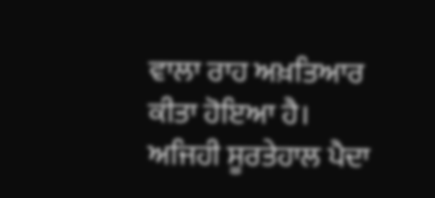ਵਾਲਾ ਰਾਹ ਅਖ਼ਤਿਆਰ ਕੀਤਾ ਹੋਇਆ ਹੈ।
ਅਜਿਹੀ ਸੂਰਤੇਹਾਲ ਪੈਦਾ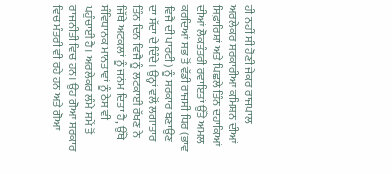ਹੀ ਨਹੀਂ ਸੀ ਹੋਣੀ ਜੇਕਰ ਰਾਜਪਾਲ ਅਰਲੇਕਰ ਸਰਕਾਰੀਆ ਕਮਿਸ਼ਨ ਦੀਆਂ ਸਿਫ਼ਾਰਿਸ਼ਾਂ ਅਤੇ ਪਿਛਲੇ ਤਿੰਨ ਦਹਾਕਿਆਂ ਦੀਆਂ ਲੋਕਤੰਤਰੀ ਰਵਾਇਤਾਂ ਉੱਤੇ ਅਮਲ ਕਰਦਿਆਂ ਸਭ ਤੋਂ ਵੱਡੀ ਰਾਜਸੀ ਧਿਰ (ਭਾਵ ਵਿਜੈ ਦੀ ਪਾਰਟੀ) ਨੂੰ ਸਰਕਾਰ ਬਣਾਉਣ ਦਾ ਸੱਦਾ ਦੇ ਦਿੰਦੇ। ਉਨ੍ਹਾਂ ਵਲੋਂ ਲਗਾਤਾਰ ਤਿੰਨ ਦਿਨ ਵਿਜੈ ਨੂੰ ਲਟਕਾਈ ਰੱਖਣ ਨੇ ਜਿੱਥੇ ਅਟਕਲਾਂ ਨੂੰ ਜਨਂਮ ਦਿਤਾ ਹੈ, ਉੱਥੇ ਸੰਵਿਧਾਨਕ ਮਾਨਤਾਵਾਂ ਨੂੰ ਠੇਸ ਵੀ ਪਹੁੰਚਾਈ ਹੈ। ਅਰਲੇਕਰ ਲੰਮੇ ਸਮੇਂ ਤੋਂ ਰਾਜਨੀਤੀ ਵਿਚ ਹਨ। ਉਹ ਗੋਆ ਸਰਕਾਰ ਵਿਚ ਮੰਤਰੀ ਵੀ ਰਹੇ ਹਨ ਅਤੇ ਗੋਆ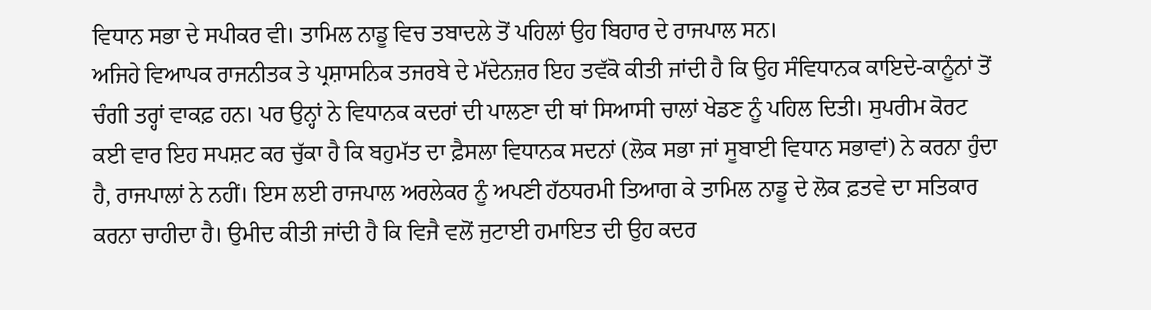ਵਿਧਾਨ ਸਭਾ ਦੇ ਸਪੀਕਰ ਵੀ। ਤਾਮਿਲ ਨਾਡੂ ਵਿਚ ਤਬਾਦਲੇ ਤੋਂ ਪਹਿਲਾਂ ਉਹ ਬਿਹਾਰ ਦੇ ਰਾਜਪਾਲ ਸਨ।
ਅਜਿਹੇ ਵਿਆਪਕ ਰਾਜਨੀਤਕ ਤੇ ਪ੍ਰਸ਼ਾਸਨਿਕ ਤਜਰਬੇ ਦੇ ਮੱਦੇਨਜ਼ਰ ਇਹ ਤਵੱਕੋ ਕੀਤੀ ਜਾਂਦੀ ਹੈ ਕਿ ਉਹ ਸੰਵਿਧਾਨਕ ਕਾਇਦੇ-ਕਾਨੂੰਨਾਂ ਤੋਂ ਚੰਗੀ ਤਰ੍ਹਾਂ ਵਾਕਫ਼ ਹਨ। ਪਰ ਉਨ੍ਹਾਂ ਨੇ ਵਿਧਾਨਕ ਕਦਰਾਂ ਦੀ ਪਾਲਣਾ ਦੀ ਥਾਂ ਸਿਆਸੀ ਚਾਲਾਂ ਖੇਡਣ ਨੂੰ ਪਹਿਲ ਦਿਤੀ। ਸੁਪਰੀਮ ਕੋਰਟ ਕਈ ਵਾਰ ਇਹ ਸਪਸ਼ਟ ਕਰ ਚੁੱਕਾ ਹੈ ਕਿ ਬਹੁਮੱਤ ਦਾ ਫ਼ੈਸਲਾ ਵਿਧਾਨਕ ਸਦਨਾਂ (ਲੋਕ ਸਭਾ ਜਾਂ ਸੂਬਾਈ ਵਿਧਾਨ ਸਭਾਵਾਂ) ਨੇ ਕਰਨਾ ਹੁੰਦਾ ਹੈ, ਰਾਜਪਾਲਾਂ ਨੇ ਨਹੀਂ। ਇਸ ਲਈ ਰਾਜਪਾਲ ਅਰਲੇਕਰ ਨੂੰ ਅਪਣੀ ਹੱਠਧਰਮੀ ਤਿਆਗ ਕੇ ਤਾਮਿਲ ਨਾਡੂ ਦੇ ਲੋਕ ਫ਼ਤਵੇ ਦਾ ਸਤਿਕਾਰ ਕਰਨਾ ਚਾਹੀਦਾ ਹੈ। ਉਮੀਦ ਕੀਤੀ ਜਾਂਦੀ ਹੈ ਕਿ ਵਿਜੈ ਵਲੋਂ ਜੁਟਾਈ ਹਮਾਇਤ ਦੀ ਉਹ ਕਦਰ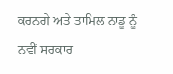ਕਰਨਗੇ ਅਤੇ ਤਾਮਿਲ ਨਾਡੂ ਨੂੰ ਨਵੀਂ ਸਰਕਾਰ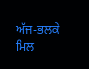ਅੱਜ-ਭਲਕੇ ਮਿਲ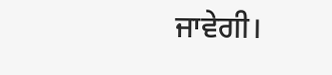ਜਾਵੇਗੀ।